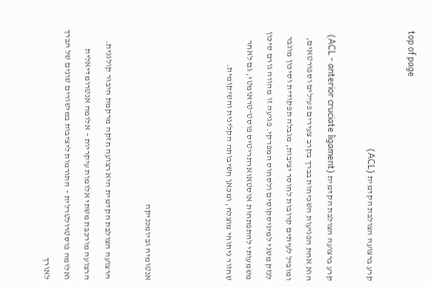top of page

קרע ברצועה הצולבת הקדמית (ACL)

קרע ברצועה הצולבת הקדמית (ACL - anterior cruciate ligament) הוא אחת הפגיעות השכיחות בברך בקרב צעירים פעילים וספורטאים, ומוביל לעיתים קרובות לחוסר יציבות, מגבלה תפקודית וסיכון מוגבר לנזק משני למיניסקוסים ולסחוס המפרקי. פגיעה זו מהווה גורם סיכון משמעותי להתפתחות אוסטאוארתריטיס פוסט־טראומטי, גם לאחר שחזור ניתוחי מוצלח, ומכאן חשיבותה הקלינית והשיקומית.



אנטומיה וביומכניקה

הרצועה הצולבת הקדמית היא רצועה חזקה מרקמת חיבור קולגנית. הרצועה מורכבת משתי אלומות עיקריות – אלומה אנטרומדיאלית ואלומה פוסטרולטרלית – התורמות ליציבות במישורים שונים של הברך לאורך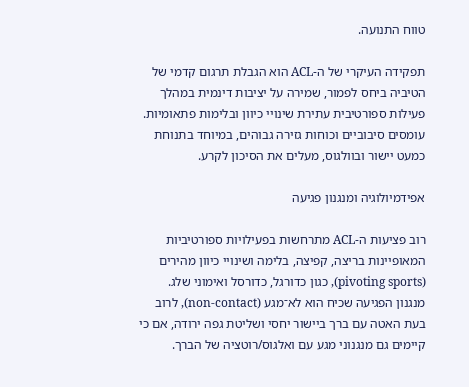טווח התנועה.

תפקידה העיקרי של ה‑ACL הוא הגבלת תרגום קדמי של הטיביה ביחס לפמור, שמירה על יציבות דינמית במהלך פעילות ספורטיבית עתירת שינויי כיוון ובלימות פתאומיות. עומסים סיבוביים וכוחות גזירה גבוהים, במיוחד בתנוחת כמעט יישור ובוולגוס, מעלים את הסיכון לקרע.

אפידמיולוגיה ומנגנון פגיעה

רוב פציעות ה‑ACL מתרחשות בפעילויות ספורטיביות המאופיינות בריצה, קפיצה, בלימה ושינויי כיוון מהירים (pivoting sports), כגון כדורגל, כדורסל ואימוני שלג. מנגנון הפגיעה שכיח הוא לא־מגע (non‑contact), לרוב בעת האטה עם ברך ביישור יחסי ושליטת גפה ירודה, אם כי קיימים גם מנגנוני מגע עם ואלגוס/רוטציה של הברך.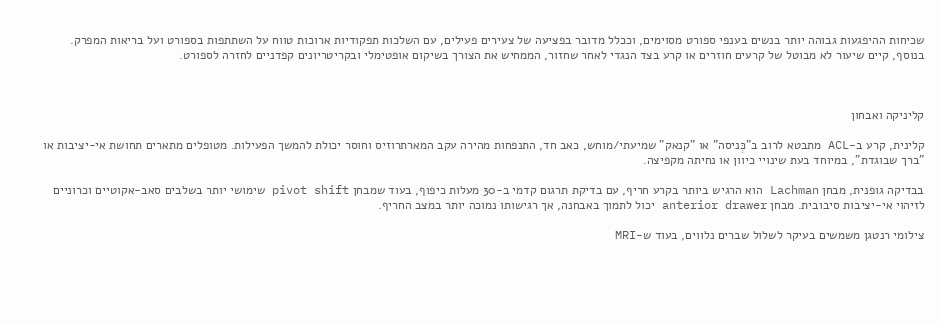שכיחות ההיפגעות גבוהה יותר בנשים בענפי ספורט מסוימים, וככלל מדובר בפציעה של צעירים פעילים, עם השלכות תפקודיות ארוכות טווח על השתתפות בספורט ועל בריאות המפרק. בנוסף, קיים שיעור לא מבוטל של קרעים חוזרים או קרע בצד הנגדי לאחר שחזור, הממחיש את הצורך בשיקום אופטימלי ובקריטריונים קפדניים לחזרה לספורט.



קליניקה ואבחון

קלינית, קרע ב‑ACL מתבטא לרוב ב"כְּניסה" או "קנאק" שמיעתי/מוחש, כאב חד, התנפחות מהירה עקב המארתרוזיס וחוסר יכולת להמשך הפעילות. מטופלים מתארים תחושת אי‑יציבות או "ברך שבוגדת", במיוחד בעת שינויי כיוון או נחיתה מקפיצה.

בבדיקה גופנית, מבחן Lachman הוא הרגיש ביותר בקרע חריף, עם בדיקת תרגום קדמי ב‑30 מעלות כיפוף, בעוד שמבחן pivot shift שימושי יותר בשלבים סאב‑אקוטיים וכרוניים לזיהוי אי‑יציבות סיבובית. מבחן anterior drawer יכול לתמוך באבחנה, אך רגישותו נמוכה יותר במצב החריף.

צילומי רנטגן משמשים בעיקר לשלול שברים נלווים, בעוד ש‑MRI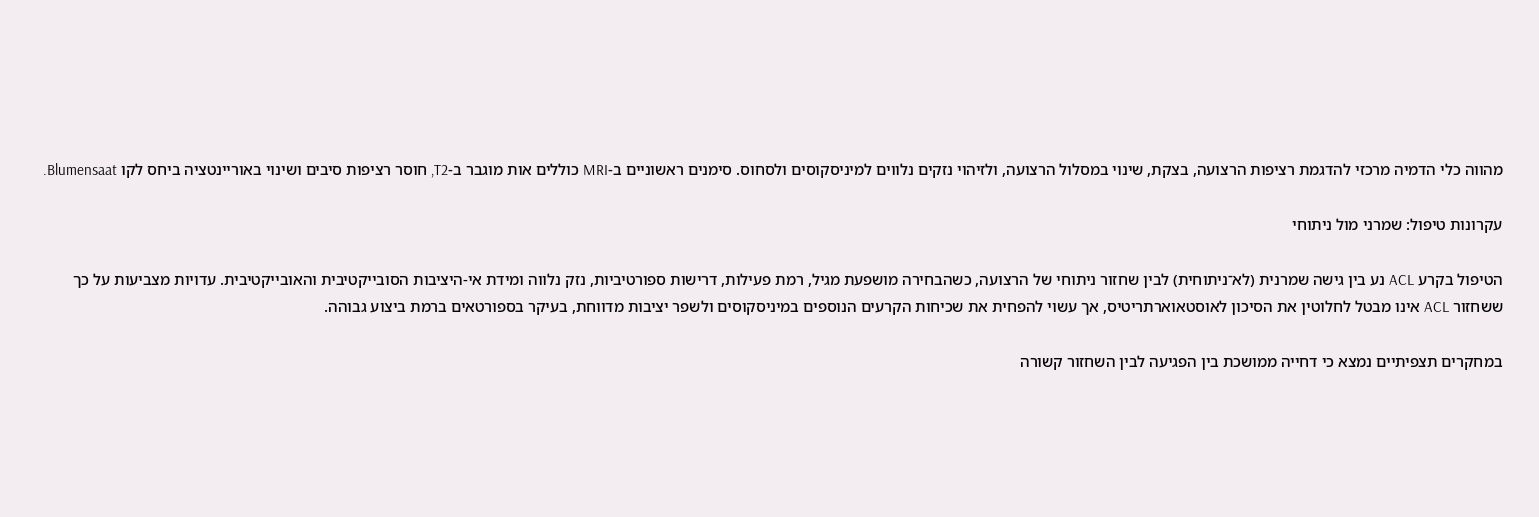מהווה כלי הדמיה מרכזי להדגמת רציפות הרצועה, בצקת, שינוי במסלול הרצועה, ולזיהוי נזקים נלווים למיניסקוסים ולסחוס. סימנים ראשוניים ב‑MRI כוללים אות מוגבר ב‑T2, חוסר רציפות סיבים ושינוי באוריינטציה ביחס לקו Blumensaat.

עקרונות טיפול: שמרני מול ניתוחי

הטיפול בקרע ACL נע בין גישה שמרנית (לא־ניתוחית) לבין שחזור ניתוחי של הרצועה, כשהבחירה מושפעת מגיל, רמת פעילות, דרישות ספורטיביות, נזק נלווה ומידת אי‑היציבות הסובייקטיבית והאובייקטיבית. עדויות מצביעות על כך ששחזור ACL אינו מבטל לחלוטין את הסיכון לאוסטאוארתריטיס, אך עשוי להפחית את שכיחות הקרעים הנוספים במיניסקוסים ולשפר יציבות מדווחת, בעיקר בספורטאים ברמת ביצוע גבוהה.

במחקרים תצפיתיים נמצא כי דחייה ממושכת בין הפגיעה לבין השחזור קשורה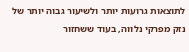לתוצאות גרועות יותר ולשיעור גבוה יותר של נזק מפרקי נלווה, בעוד ששחזור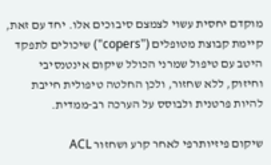מוקדם יחסית עשוי לצמצם סיבוכים אלו. יחד עם זאת, קיימת קבוצת מטופלים ("copers") שיכולים לתפקד היטב עם טיפול שמרני הכולל שיקום אינטנסיבי וחיזוק, ללא שחזור, ולכן החלטה טיפולית חייבת להיות פרטנית ולבוסס על הערכה רב‑ממדית.

שיקום פיזיותרפי לאחר קרע ושחזור ACL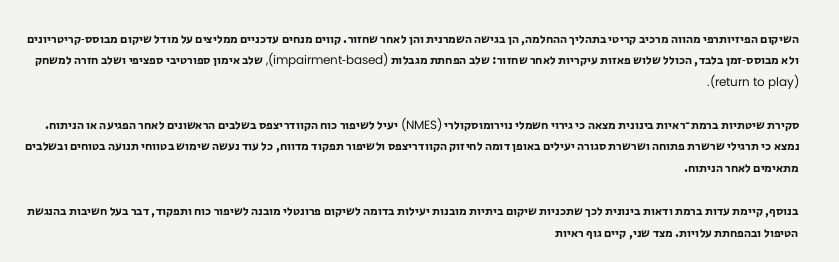השיקום הפיזיותרפי מהווה מרכיב קריטי בתהליך ההחלמה, הן בגישה השמרנית והן לאחר שחזור. קווים מנחים עדכניים ממליצים על מודל שיקום מבוסס‑קריטריונים ולא מבוסס‑זמן בלבד, הכולל שלוש פאזות עיקריות לאחר שחזור: שלב הפחתת מגבלות (impairment‑based), שלב אימון ספורטיבי ספציפי ושלב חזרה למשחק (return to play).

סקירת שיטתיות ברמת־ראיות בינונית מצאה כי גירוי חשמלי נוירומוסקולרי (NMES) יעיל לשיפור כוח הקוודריצפס בשלבים הראשונים לאחר הפגיעה או הניתוח. נמצא כי תרגילי שרשרת פתוחה ושרשרת סגורה יעילים באופן דומה לחיזוק הקוודריצפס ולשיפור תפקוד מדווח, כל עוד נעשה שימוש בטווחי תנועה בטוחים ובשלבים מתאימים לאחר הניתוח.

בנוסף, קיימת עדות ברמת ודאות בינונית לכך שתכניות שיקום ביתיות מובנות יעילות בדומה לשיקום פרונטלי מובנה לשיפור כוח ותפקוד, דבר בעל חשיבות בהנגשת הטיפול ובהפחתת עלויות. מצד שני, קיים גוף ראיות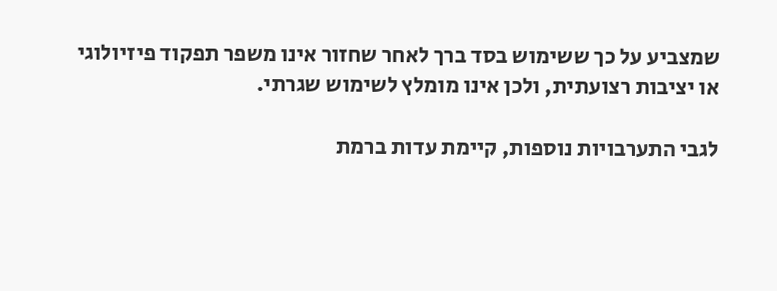שמצביע על כך ששימוש בסד ברך לאחר שחזור אינו משפר תפקוד פיזיולוגי או יציבות רצועתית, ולכן אינו מומלץ לשימוש שגרתי.

לגבי התערבויות נוספות, קיימת עדות ברמת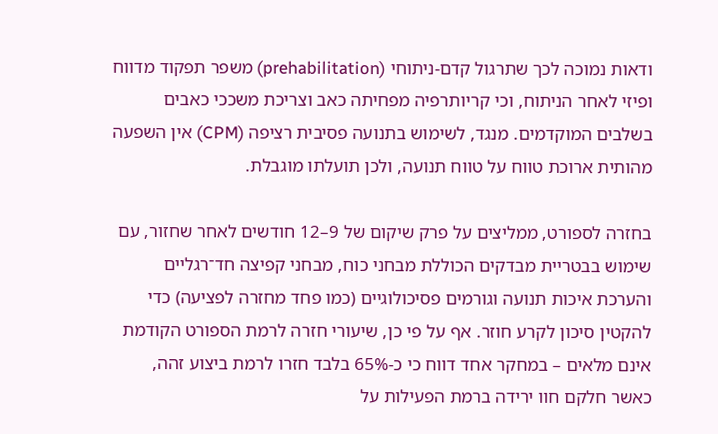ודאות נמוכה לכך שתרגול קדם‑ניתוחי (prehabilitation) משפר תפקוד מדווח ופיזי לאחר הניתוח, וכי קריותרפיה מפחיתה כאב וצריכת משככי כאבים בשלבים המוקדמים. מנגד, לשימוש בתנועה פסיבית רציפה (CPM) אין השפעה מהותית ארוכת טווח על טווח תנועה, ולכן תועלתו מוגבלת.

בחזרה לספורט, ממליצים על פרק שיקום של 9–12 חודשים לאחר שחזור, עם שימוש בבטריית מבדקים הכוללת מבחני כוח, מבחני קפיצה חד־רגליים והערכת איכות תנועה וגורמים פסיכולוגיים (כמו פחד מחזרה לפציעה) כדי להקטין סיכון לקרע חוזר. אף על פי כן, שיעורי חזרה לרמת הספורט הקודמת אינם מלאים – במחקר אחד דווח כי כ‑65% בלבד חזרו לרמת ביצוע זהה, כאשר חלקם חוו ירידה ברמת הפעילות על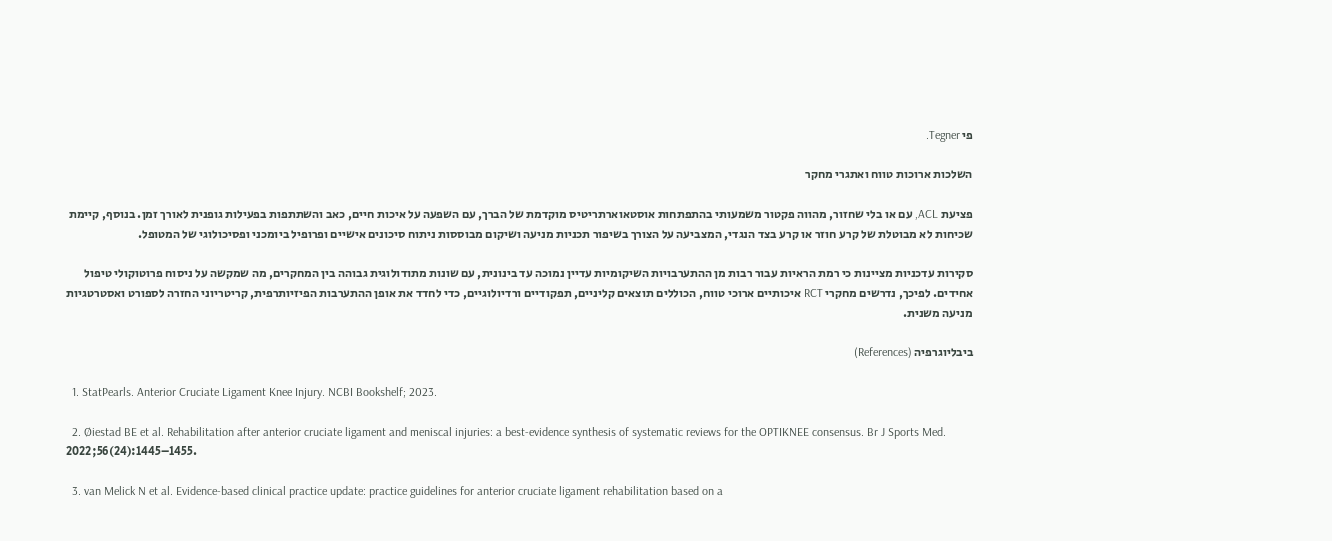פי Tegner.

השלכות ארוכות טווח ואתגרי מחקר

פציעת ACL, עם או בלי שחזור, מהווה פקטור משמעותי בהתפתחות אוסטאוארתריטיס מוקדמת של הברך, עם השפעה על איכות חיים, כאב והשתתפות בפעילות גופנית לאורך זמן. בנוסף, קיימת שכיחות לא מבוטלת של קרע חוזר או קרע בצד הנגדי, המצביעה על הצורך בשיפור תכניות מניעה ושיקום מבוססות ניתוח סיכונים אישיים ופרופיל ביומכני ופסיכולוגי של המטופל.

סקירות עדכניות מציינות כי רמת הראיות עבור רבות מן ההתערבויות השיקומיות עדיין נמוכה עד בינונית, עם שונות מתודולוגית גבוהה בין המחקרים, מה שמקשה על ניסוח פרוטוקולי טיפול אחידים. לפיכך, נדרשים מחקרי RCT איכותיים ארוכי טווח, הכוללים תוצאים קליניים, תפקודיים ורדיולוגיים, כדי לחדד את אופן ההתערבות הפיזיותרפית, קריטריוני החזרה לספורט ואסטרטגיות מניעה משנית.

ביבליוגרפיה (References)

  1. StatPearls. Anterior Cruciate Ligament Knee Injury. NCBI Bookshelf; 2023.

  2. Øiestad BE et al. Rehabilitation after anterior cruciate ligament and meniscal injuries: a best-evidence synthesis of systematic reviews for the OPTIKNEE consensus. Br J Sports Med. 2022;56(24):1445–1455.

  3. van Melick N et al. Evidence-based clinical practice update: practice guidelines for anterior cruciate ligament rehabilitation based on a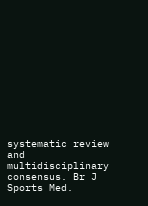systematic review and multidisciplinary consensus. Br J Sports Med.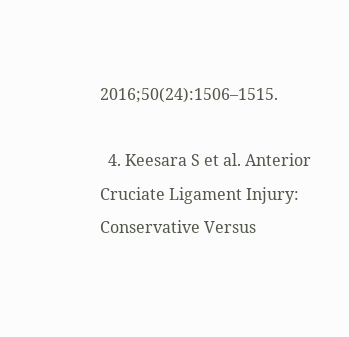2016;50(24):1506–1515.

  4. Keesara S et al. Anterior Cruciate Ligament Injury: Conservative Versus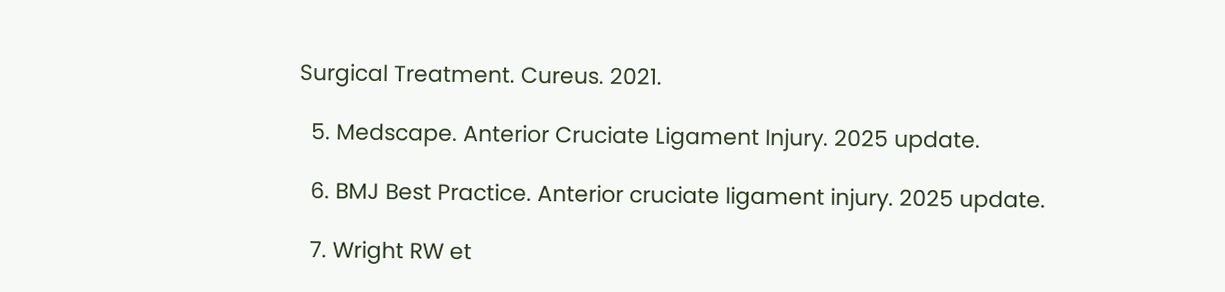Surgical Treatment. Cureus. 2021.

  5. Medscape. Anterior Cruciate Ligament Injury. 2025 update.

  6. BMJ Best Practice. Anterior cruciate ligament injury. 2025 update.

  7. Wright RW et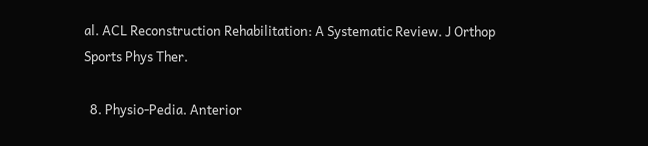al. ACL Reconstruction Rehabilitation: A Systematic Review. J Orthop Sports Phys Ther.

  8. Physio‑Pedia. Anterior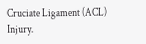Cruciate Ligament (ACL) Injury.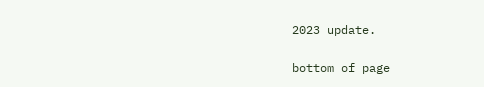2023 update.

bottom of page